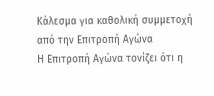Κάλεσμα για καθολική συμμετοχή από την Επιτροπή Αγώνα
Η Επιτροπή Αγώνα τονίζει ότι η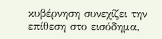κυβέρνηση συνεχίζει την επίθεση στο εισόδημα,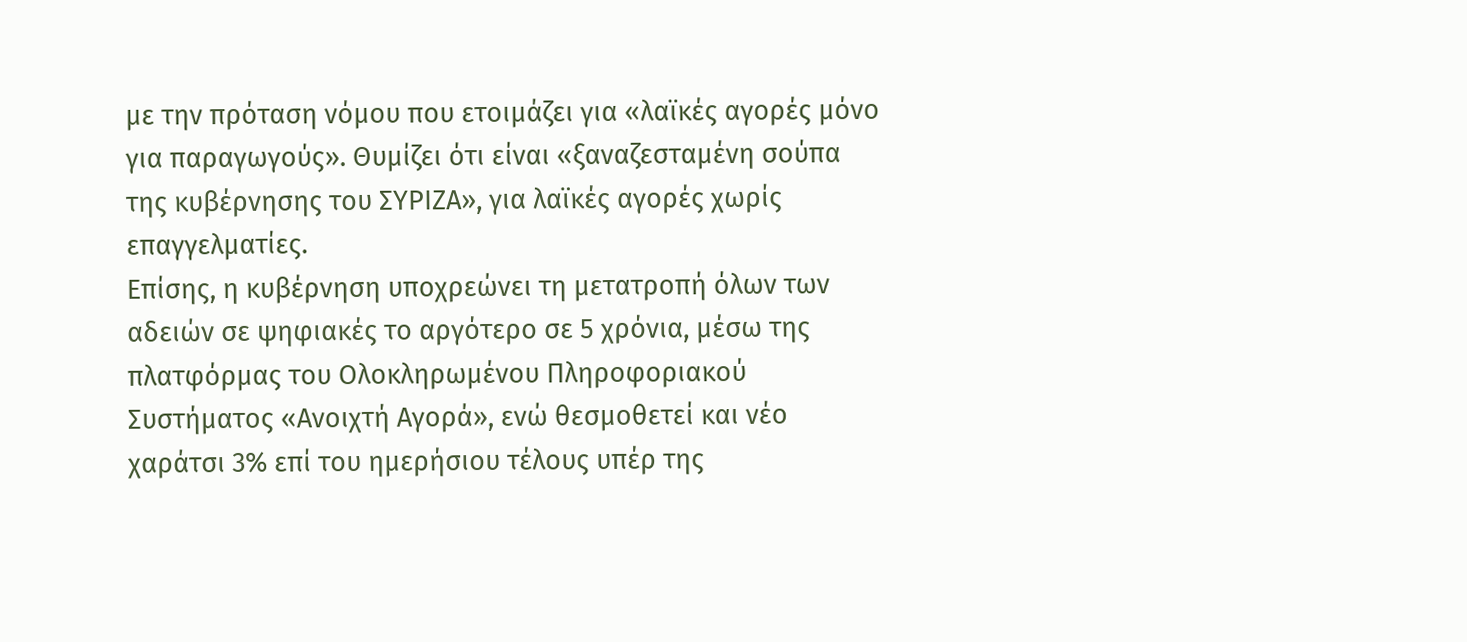με την πρόταση νόμου που ετοιμάζει για «λαϊκές αγορές μόνο για παραγωγούς». Θυμίζει ότι είναι «ξαναζεσταμένη σούπα της κυβέρνησης του ΣΥΡΙΖΑ», για λαϊκές αγορές χωρίς επαγγελματίες.
Επίσης, η κυβέρνηση υποχρεώνει τη μετατροπή όλων των αδειών σε ψηφιακές το αργότερο σε 5 χρόνια, μέσω της πλατφόρμας του Ολοκληρωμένου Πληροφοριακού Συστήματος «Ανοιχτή Αγορά», ενώ θεσμοθετεί και νέο χαράτσι 3% επί του ημερήσιου τέλους υπέρ της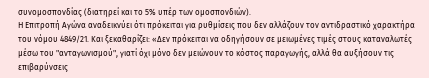συνομοσπονδίας (διατηρεί και το 5% υπέρ των ομοσπονδιών).
Η Επιτροπή Αγώνα αναδεικνύει ότι πρόκειται για ρυθμίσεις που δεν αλλάζουν τον αντιδραστικό χαρακτήρα του νόμου 4849/21. Και ξεκαθαρίζει: «Δεν πρόκειται να οδηγήσουν σε μειωμένες τιμές στους καταναλωτές μέσω του "ανταγωνισμού", γιατί όχι μόνο δεν μειώνουν το κόστος παραγωγής, αλλά θα αυξήσουν τις επιβαρύνσεις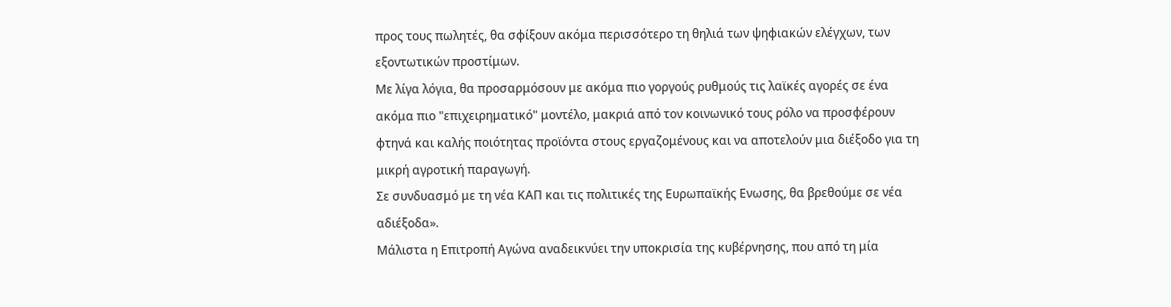προς τους πωλητές, θα σφίξουν ακόμα περισσότερο τη θηλιά των ψηφιακών ελέγχων, των εξοντωτικών προστίμων.
Με λίγα λόγια, θα προσαρμόσουν με ακόμα πιο γοργούς ρυθμούς τις λαϊκές αγορές σε ένα ακόμα πιο "επιχειρηματικό" μοντέλο, μακριά από τον κοινωνικό τους ρόλο να προσφέρουν φτηνά και καλής ποιότητας προϊόντα στους εργαζομένους και να αποτελούν μια διέξοδο για τη μικρή αγροτική παραγωγή.
Σε συνδυασμό με τη νέα ΚΑΠ και τις πολιτικές της Ευρωπαϊκής Ενωσης, θα βρεθούμε σε νέα αδιέξοδα».
Μάλιστα η Επιτροπή Αγώνα αναδεικνύει την υποκρισία της κυβέρνησης, που από τη μία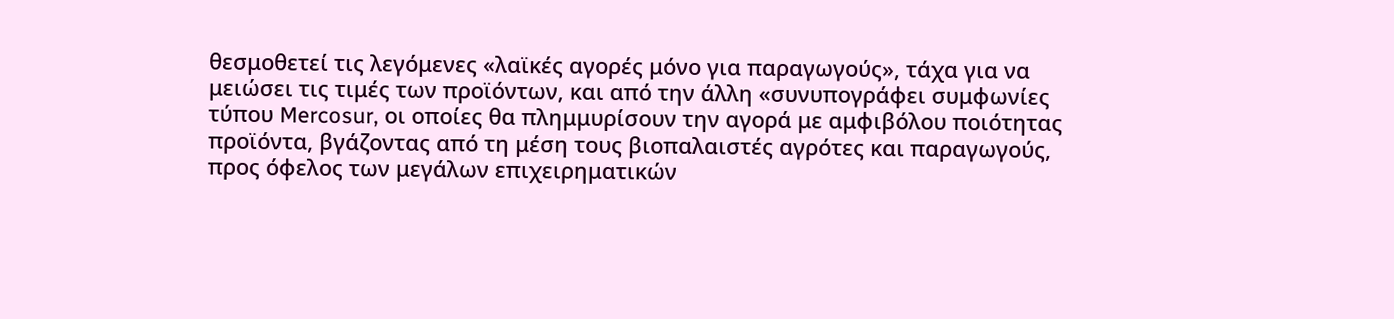θεσμοθετεί τις λεγόμενες «λαϊκές αγορές μόνο για παραγωγούς», τάχα για να μειώσει τις τιμές των προϊόντων, και από την άλλη «συνυπογράφει συμφωνίες τύπου Mercosur, οι οποίες θα πλημμυρίσουν την αγορά με αμφιβόλου ποιότητας προϊόντα, βγάζοντας από τη μέση τους βιοπαλαιστές αγρότες και παραγωγούς, προς όφελος των μεγάλων επιχειρηματικών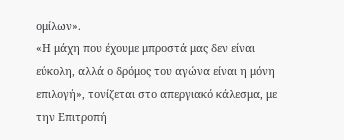ομίλων».
«Η μάχη που έχουμε μπροστά μας δεν είναι εύκολη, αλλά ο δρόμος του αγώνα είναι η μόνη επιλογή», τονίζεται στο απεργιακό κάλεσμα, με την Επιτροπή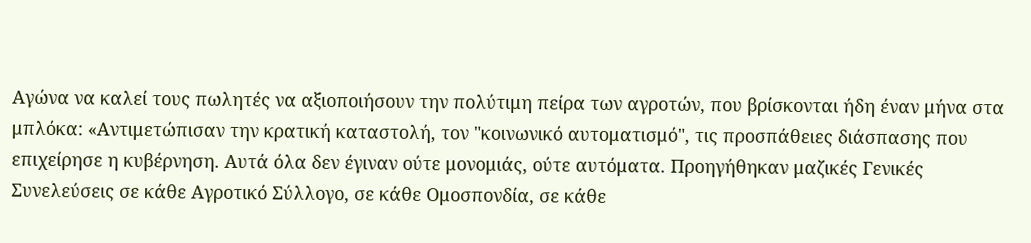Αγώνα να καλεί τους πωλητές να αξιοποιήσουν την πολύτιμη πείρα των αγροτών, που βρίσκονται ήδη έναν μήνα στα μπλόκα: «Αντιμετώπισαν την κρατική καταστολή, τον "κοινωνικό αυτοματισμό", τις προσπάθειες διάσπασης που επιχείρησε η κυβέρνηση. Αυτά όλα δεν έγιναν ούτε μονομιάς, ούτε αυτόματα. Προηγήθηκαν μαζικές Γενικές Συνελεύσεις σε κάθε Αγροτικό Σύλλογο, σε κάθε Ομοσπονδία, σε κάθε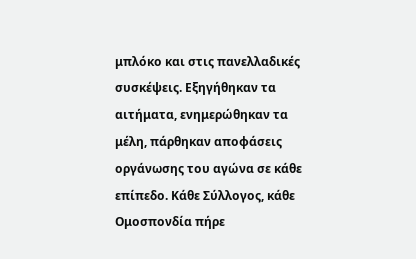μπλόκο και στις πανελλαδικές συσκέψεις. Εξηγήθηκαν τα αιτήματα, ενημερώθηκαν τα μέλη, πάρθηκαν αποφάσεις οργάνωσης του αγώνα σε κάθε επίπεδο. Κάθε Σύλλογος, κάθε Ομοσπονδία πήρε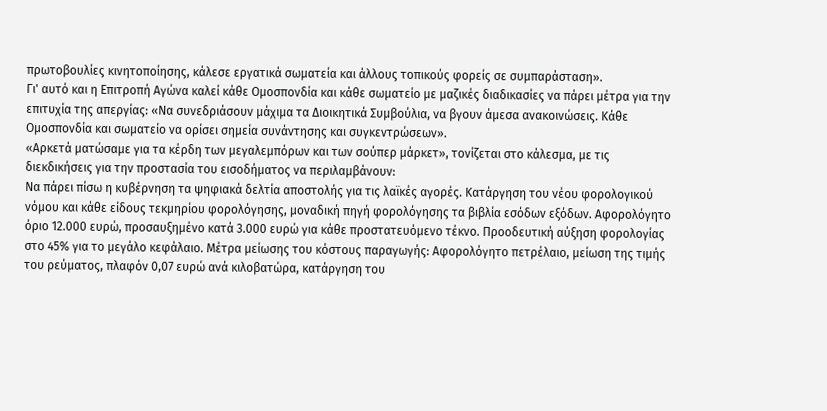πρωτοβουλίες κινητοποίησης, κάλεσε εργατικά σωματεία και άλλους τοπικούς φορείς σε συμπαράσταση».
Γι' αυτό και η Επιτροπή Αγώνα καλεί κάθε Ομοσπονδία και κάθε σωματείο με μαζικές διαδικασίες να πάρει μέτρα για την επιτυχία της απεργίας: «Να συνεδριάσουν μάχιμα τα Διοικητικά Συμβούλια, να βγουν άμεσα ανακοινώσεις. Κάθε Ομοσπονδία και σωματείο να ορίσει σημεία συνάντησης και συγκεντρώσεων».
«Αρκετά ματώσαμε για τα κέρδη των μεγαλεμπόρων και των σούπερ μάρκετ», τονίζεται στο κάλεσμα, με τις διεκδικήσεις για την προστασία του εισοδήματος να περιλαμβάνουν:
Να πάρει πίσω η κυβέρνηση τα ψηφιακά δελτία αποστολής για τις λαϊκές αγορές. Κατάργηση του νέου φορολογικού νόμου και κάθε είδους τεκμηρίου φορολόγησης, μοναδική πηγή φορολόγησης τα βιβλία εσόδων εξόδων. Αφορολόγητο όριο 12.000 ευρώ, προσαυξημένο κατά 3.000 ευρώ για κάθε προστατευόμενο τέκνο. Προοδευτική αύξηση φορολογίας στο 45% για το μεγάλο κεφάλαιο. Μέτρα μείωσης του κόστους παραγωγής: Αφορολόγητο πετρέλαιο, μείωση της τιμής του ρεύματος, πλαφόν 0,07 ευρώ ανά κιλοβατώρα, κατάργηση του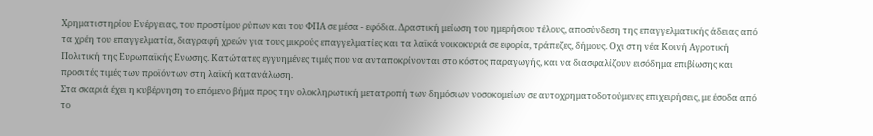Χρηματιστηρίου Ενέργειας, του προστίμου ρύπων και του ΦΠΑ σε μέσα - εφόδια. Δραστική μείωση του ημερήσιου τέλους, αποσύνδεση της επαγγελματικής άδειας από τα χρέη του επαγγελματία, διαγραφή χρεών για τους μικρούς επαγγελματίες και τα λαϊκά νοικοκυριά σε εφορία, τράπεζες, δήμους. Οχι στη νέα Κοινή Αγροτική Πολιτική της Ευρωπαϊκής Ενωσης. Κατώτατες εγγυημένες τιμές που να ανταποκρίνονται στο κόστος παραγωγής, και να διασφαλίζουν εισόδημα επιβίωσης και προσιτές τιμές των προϊόντων στη λαϊκή κατανάλωση.
Στα σκαριά έχει η κυβέρνηση το επόμενο βήμα προς την ολοκληρωτική μετατροπή των δημόσιων νοσοκομείων σε αυτοχρηματοδοτούμενες επιχειρήσεις, με έσοδα από το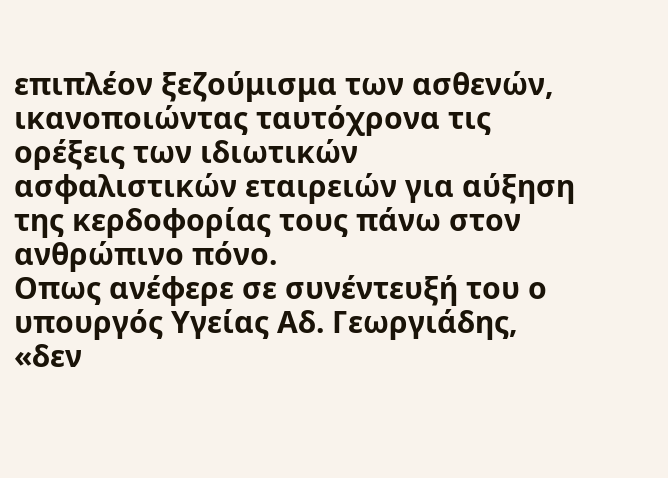επιπλέον ξεζούμισμα των ασθενών, ικανοποιώντας ταυτόχρονα τις ορέξεις των ιδιωτικών ασφαλιστικών εταιρειών για αύξηση της κερδοφορίας τους πάνω στον ανθρώπινο πόνο.
Οπως ανέφερε σε συνέντευξή του ο υπουργός Υγείας Αδ. Γεωργιάδης, «δεν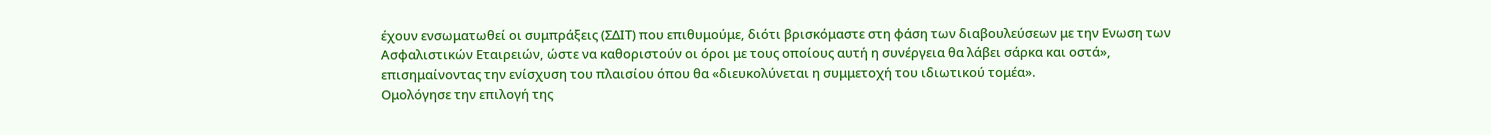έχουν ενσωματωθεί οι συμπράξεις (ΣΔΙΤ) που επιθυμούμε, διότι βρισκόμαστε στη φάση των διαβουλεύσεων με την Ενωση των Ασφαλιστικών Εταιρειών, ώστε να καθοριστούν οι όροι με τους οποίους αυτή η συνέργεια θα λάβει σάρκα και οστά», επισημαίνοντας την ενίσχυση του πλαισίου όπου θα «διευκολύνεται η συμμετοχή του ιδιωτικού τομέα».
Ομολόγησε την επιλογή της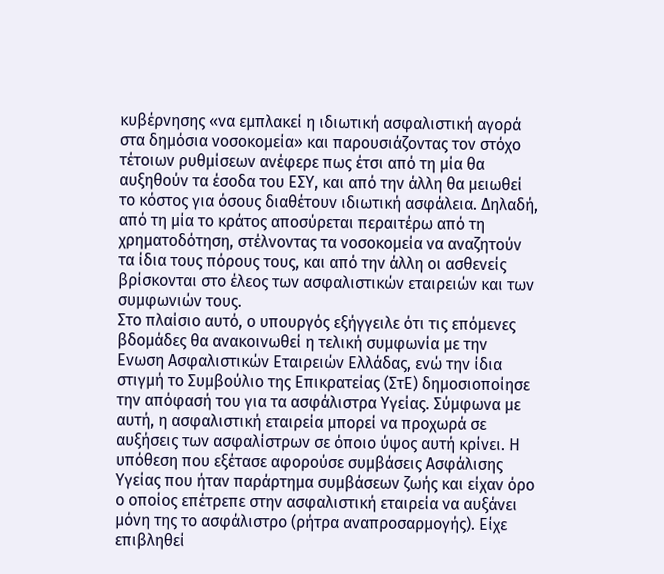κυβέρνησης «να εμπλακεί η ιδιωτική ασφαλιστική αγορά στα δημόσια νοσοκομεία» και παρουσιάζοντας τον στόχο τέτοιων ρυθμίσεων ανέφερε πως έτσι από τη μία θα αυξηθούν τα έσοδα του ΕΣΥ, και από την άλλη θα μειωθεί το κόστος για όσους διαθέτουν ιδιωτική ασφάλεια. Δηλαδή, από τη μία το κράτος αποσύρεται περαιτέρω από τη χρηματοδότηση, στέλνοντας τα νοσοκομεία να αναζητούν τα ίδια τους πόρους τους, και από την άλλη οι ασθενείς βρίσκονται στο έλεος των ασφαλιστικών εταιρειών και των συμφωνιών τους.
Στο πλαίσιο αυτό, ο υπουργός εξήγγειλε ότι τις επόμενες βδομάδες θα ανακοινωθεί η τελική συμφωνία με την Ενωση Ασφαλιστικών Εταιρειών Ελλάδας, ενώ την ίδια στιγμή το Συμβούλιο της Επικρατείας (ΣτΕ) δημοσιοποίησε την απόφασή του για τα ασφάλιστρα Υγείας. Σύμφωνα με αυτή, η ασφαλιστική εταιρεία μπορεί να προχωρά σε αυξήσεις των ασφαλίστρων σε όποιο ύψος αυτή κρίνει. Η υπόθεση που εξέτασε αφορούσε συμβάσεις Ασφάλισης Υγείας που ήταν παράρτημα συμβάσεων ζωής και είχαν όρο ο οποίος επέτρεπε στην ασφαλιστική εταιρεία να αυξάνει μόνη της το ασφάλιστρο (ρήτρα αναπροσαρμογής). Είχε επιβληθεί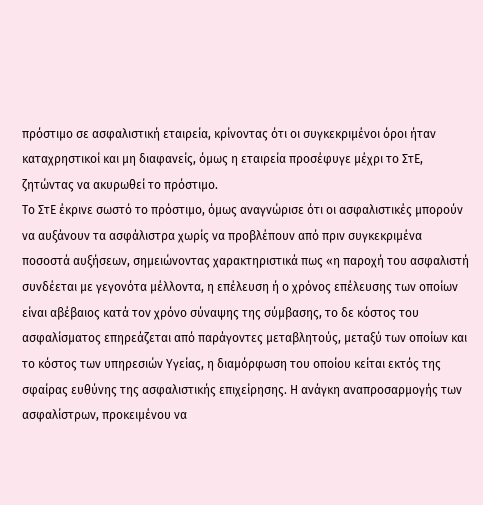πρόστιμο σε ασφαλιστική εταιρεία, κρίνοντας ότι οι συγκεκριμένοι όροι ήταν καταχρηστικοί και μη διαφανείς, όμως η εταιρεία προσέφυγε μέχρι το ΣτΕ, ζητώντας να ακυρωθεί το πρόστιμο.
Το ΣτΕ έκρινε σωστό το πρόστιμο, όμως αναγνώρισε ότι οι ασφαλιστικές μπορούν να αυξάνουν τα ασφάλιστρα χωρίς να προβλέπουν από πριν συγκεκριμένα ποσοστά αυξήσεων, σημειώνοντας χαρακτηριστικά πως «η παροχή του ασφαλιστή συνδέεται με γεγονότα μέλλοντα, η επέλευση ή ο χρόνος επέλευσης των οποίων είναι αβέβαιος κατά τον χρόνο σύναψης της σύμβασης, το δε κόστος του ασφαλίσματος επηρεάζεται από παράγοντες μεταβλητούς, μεταξύ των οποίων και το κόστος των υπηρεσιών Υγείας, η διαμόρφωση του οποίου κείται εκτός της σφαίρας ευθύνης της ασφαλιστικής επιχείρησης. Η ανάγκη αναπροσαρμογής των ασφαλίστρων, προκειμένου να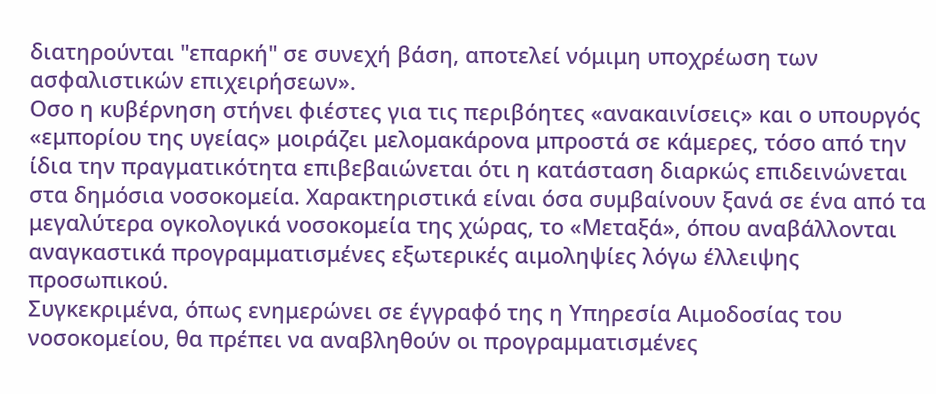διατηρούνται "επαρκή" σε συνεχή βάση, αποτελεί νόμιμη υποχρέωση των ασφαλιστικών επιχειρήσεων».
Οσο η κυβέρνηση στήνει φιέστες για τις περιβόητες «ανακαινίσεις» και ο υπουργός «εμπορίου της υγείας» μοιράζει μελομακάρονα μπροστά σε κάμερες, τόσο από την ίδια την πραγματικότητα επιβεβαιώνεται ότι η κατάσταση διαρκώς επιδεινώνεται στα δημόσια νοσοκομεία. Χαρακτηριστικά είναι όσα συμβαίνουν ξανά σε ένα από τα μεγαλύτερα ογκολογικά νοσοκομεία της χώρας, το «Μεταξά», όπου αναβάλλονται αναγκαστικά προγραμματισμένες εξωτερικές αιμοληψίες λόγω έλλειψης προσωπικού.
Συγκεκριμένα, όπως ενημερώνει σε έγγραφό της η Υπηρεσία Αιμοδοσίας του νοσοκομείου, θα πρέπει να αναβληθούν οι προγραμματισμένες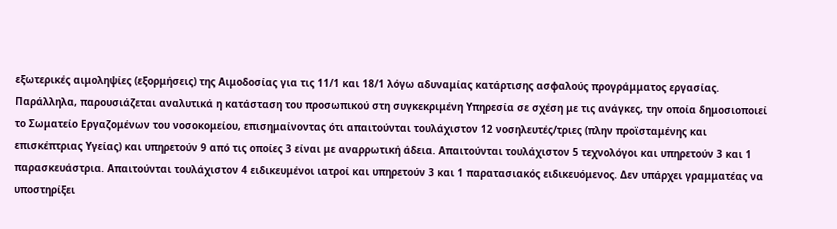εξωτερικές αιμοληψίες (εξορμήσεις) της Αιμοδοσίας για τις 11/1 και 18/1 λόγω αδυναμίας κατάρτισης ασφαλούς προγράμματος εργασίας.
Παράλληλα, παρουσιάζεται αναλυτικά η κατάσταση του προσωπικού στη συγκεκριμένη Υπηρεσία σε σχέση με τις ανάγκες, την οποία δημοσιοποιεί το Σωματείο Εργαζομένων του νοσοκομείου, επισημαίνοντας ότι απαιτούνται τουλάχιστον 12 νοσηλευτές/τριες (πλην προϊσταμένης και επισκέπτριας Υγείας) και υπηρετούν 9 από τις οποίες 3 είναι με αναρρωτική άδεια. Απαιτούνται τουλάχιστον 5 τεχνολόγοι και υπηρετούν 3 και 1 παρασκευάστρια. Απαιτούνται τουλάχιστον 4 ειδικευμένοι ιατροί και υπηρετούν 3 και 1 παρατασιακός ειδικευόμενος. Δεν υπάρχει γραμματέας να υποστηρίξει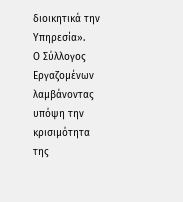διοικητικά την Υπηρεσία».
Ο Σύλλογος Εργαζομένων λαμβάνοντας υπόψη την κρισιμότητα της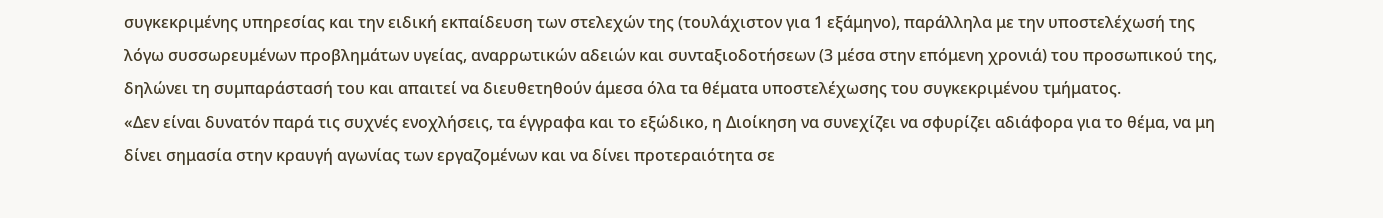συγκεκριμένης υπηρεσίας και την ειδική εκπαίδευση των στελεχών της (τουλάχιστον για 1 εξάμηνο), παράλληλα με την υποστελέχωσή της λόγω συσσωρευμένων προβλημάτων υγείας, αναρρωτικών αδειών και συνταξιοδοτήσεων (3 μέσα στην επόμενη χρονιά) του προσωπικού της, δηλώνει τη συμπαράστασή του και απαιτεί να διευθετηθούν άμεσα όλα τα θέματα υποστελέχωσης του συγκεκριμένου τμήματος.
«Δεν είναι δυνατόν παρά τις συχνές ενοχλήσεις, τα έγγραφα και το εξώδικο, η Διοίκηση να συνεχίζει να σφυρίζει αδιάφορα για το θέμα, να μη δίνει σημασία στην κραυγή αγωνίας των εργαζομένων και να δίνει προτεραιότητα σε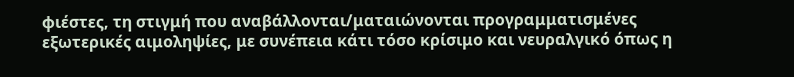φιέστες, τη στιγμή που αναβάλλονται/ματαιώνονται προγραμματισμένες εξωτερικές αιμοληψίες, με συνέπεια κάτι τόσο κρίσιμο και νευραλγικό όπως η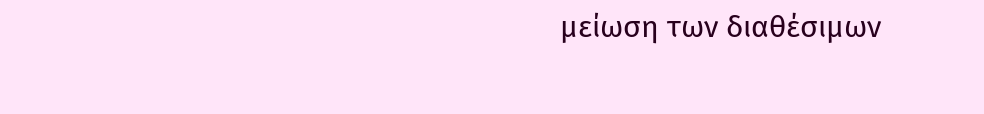μείωση των διαθέσιμων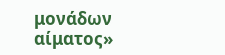μονάδων αίματος»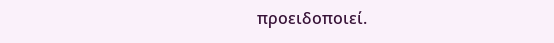προειδοποιεί.